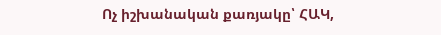Ոչ իշխանական քառյակը՝ ՀԱԿ,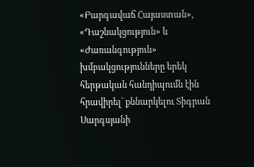«Բարգավաճ Հայաստան», «Դաշնակցություն» և «Ժառանգություն» խմբակցությունները երեկ հերթական հանդիպումն էին հրավիրել` քննարկելու Տիգրան Սարգսյանի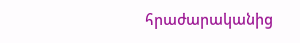հրաժարականից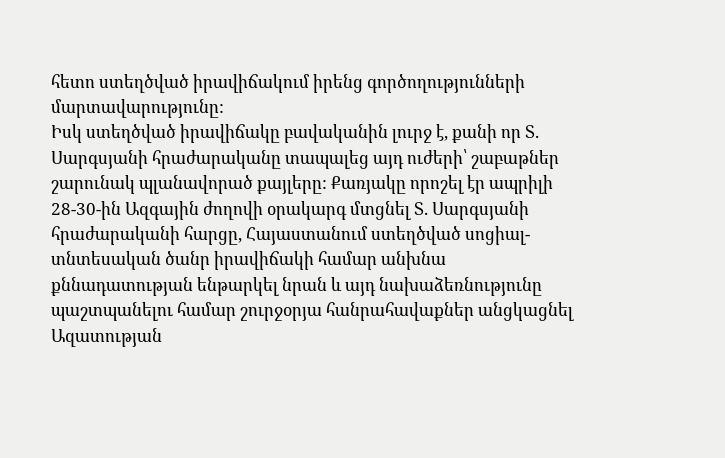հետո ստեղծված իրավիճակում իրենց գործողությունների մարտավարությունը:
Իսկ ստեղծված իրավիճակը բավականին լուրջ է, քանի որ Տ. Սարգսյանի հրաժարականը տապալեց այդ ուժերի՝ շաբաթներ շարունակ պլանավորած քայլերը: Քառյակը որոշել էր ապրիլի 28-30-ին Ազգային ժողովի օրակարգ մտցնել Տ. Սարգսյանի հրաժարականի հարցը, Հայաստանում ստեղծված սոցիալ-տնտեսական ծանր իրավիճակի համար անխնա քննադատության ենթարկել նրան և այդ նախաձեռնությունը պաշտպանելու համար շուրջօրյա հանրահավաքներ անցկացնել Ազատության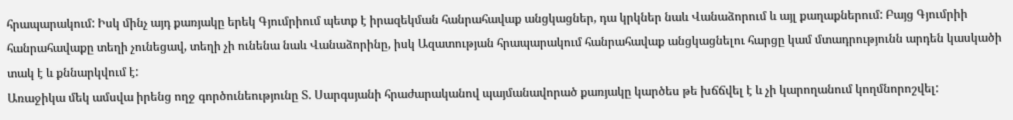հրապարակում: Իսկ մինչ այդ քառյակը երեկ Գյումրիում պետք է իրազեկման հանրահավաք անցկացներ, դա կրկներ նաև Վանաձորում և այլ քաղաքներում: Բայց Գյումրիի հանրահավաքը տեղի չունեցավ, տեղի չի ունենա նաև Վանաձորինը, իսկ Ազատության հրապարակում հանրահավաք անցկացնելու հարցը կամ մտադրությունն արդեն կասկածի տակ է և քննարկվում է:
Առաջիկա մեկ ամսվա իրենց ողջ գործունեությունը Տ. Սարգսյանի հրաժարականով պայմանավորած քառյակը կարծես թե խճճվել է և չի կարողանում կողմնորոշվել: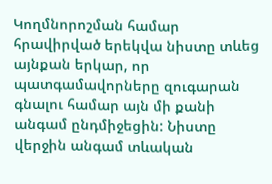Կողմնորոշման համար հրավիրված երեկվա նիստը տևեց այնքան երկար, որ պատգամավորները զուգարան գնալու համար այն մի քանի անգամ ընդմիջեցին: Նիստը վերջին անգամ տևական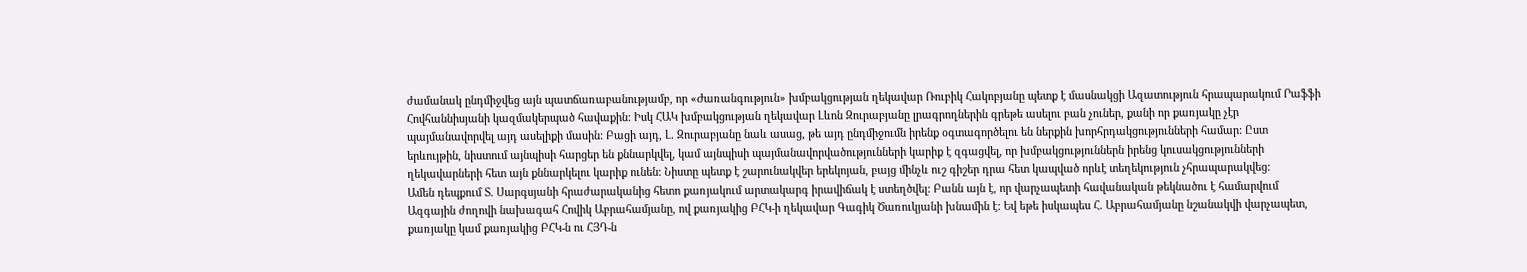ժամանակ ընդմիջվեց այն պատճառաբանությամբ, որ «Ժառանգություն» խմբակցության ղեկավար Ռուբիկ Հակոբյանը պետք է մասնակցի Ազատություն հրապարակում Րաֆֆի Հովհաննիսյանի կազմակերպած հավաքին: Իսկ ՀԱԿ խմբակցության ղեկավար Լևոն Զուրաբյանը լրագրողներին գրեթե ասելու բան չուներ, քանի որ քառյակը չէր պայմանավորվել այդ ասելիքի մասին: Բացի այդ, Լ. Զուրաբյանը նաև ասաց, թե այդ ընդմիջումն իրենք օգտագործելու են ներքին խորհրդակցությունների համար: Ըստ երևույթին, նիստում այնպիսի հարցեր են քննարկվել, կամ այնպիսի պայմանավորվածությունների կարիք է զգացվել, որ խմբակցություններն իրենց կուսակցությունների ղեկավարների հետ այն քննարկելու կարիք ունեն: Նիստը պետք է շարունակվեր երեկոյան, բայց մինչև ուշ գիշեր դրա հետ կապված որևէ տեղեկություն չհրապարակվեց:
Ամեն դեպքում Տ. Սարգսյանի հրաժարականից հետո քառյակում արտակարգ իրավիճակ է ստեղծվել: Բանն այն է, որ վարչապետի հավանական թեկնածու է համարվում Ազգային ժողովի նախագահ Հովիկ Աբրահամյանը, ով քառյակից ԲՀԿ-ի ղեկավար Գագիկ Ծառուկյանի խնամին է: Եվ եթե իսկապես Հ. Աբրահամյանը նշանակվի վարչապետ, քառյակը կամ քառյակից ԲՀԿ-ն ու ՀՅԴ-ն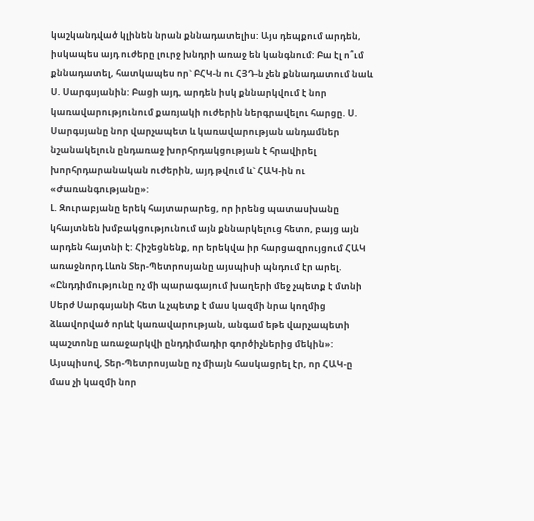կաշկանդված կլինեն նրան քննադատելիս: Այս դեպքում արդեն, իսկապես այդ ուժերը լուրջ խնդրի առաջ են կանգնում: Բա էլ ո՞ւմ քննադատել, հատկապես որ` ԲՀԿ-ն ու ՀՅԴ-ն չեն քննադատում նաև Ս. Սարգսյանին: Բացի այդ, արդեն իսկ քննարկվում է նոր կառավարությունում քառյակի ուժերին ներգրավելու հարցը. Ս. Սարգսյանը նոր վարչապետ և կառավարության անդամներ նշանակելուն ընդառաջ խորհրդակցության է հրավիրել խորհրդարանական ուժերին, այդ թվում և` ՀԱԿ-ին ու «Ժառանգությանը»:
Լ. Զուրաբյանը երեկ հայտարարեց, որ իրենց պատասխանը կհայտնեն խմբակցությունում այն քննարկելուց հետո, բայց այն արդեն հայտնի է: Հիշեցնենք, որ երեկվա իր հարցազրույցում ՀԱԿ առաջնորդ Լևոն Տեր-Պետրոսյանը այսպիսի պնդում էր արել. «Ընդդիմությունը ոչ մի պարագայում խաղերի մեջ չպետք է մտնի Սերժ Սարգսյանի հետ և չպետք է մաս կազմի նրա կողմից ձևավորված որևէ կառավարության, անգամ եթե վարչապետի պաշտոնը առաջարկվի ընդդիմադիր գործիչներից մեկին»:
Այսպիսով, Տեր-Պետրոսյանը ոչ միայն հասկացրել էր, որ ՀԱԿ-ը մաս չի կազմի նոր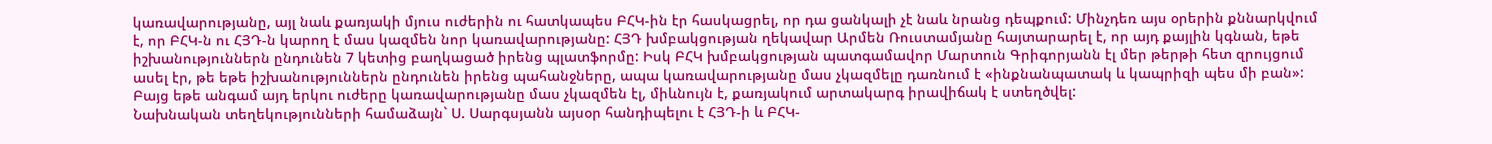կառավարությանը, այլ նաև քառյակի մյուս ուժերին ու հատկապես ԲՀԿ-ին էր հասկացրել, որ դա ցանկալի չէ նաև նրանց դեպքում: Մինչդեռ այս օրերին քննարկվում է, որ ԲՀԿ-ն ու ՀՅԴ-ն կարող է մաս կազմեն նոր կառավարությանը: ՀՅԴ խմբակցության ղեկավար Արմեն Ռուստամյանը հայտարարել է, որ այդ քայլին կգնան, եթե իշխանություններն ընդունեն 7 կետից բաղկացած իրենց պլատֆորմը: Իսկ ԲՀԿ խմբակցության պատգամավոր Մարտուն Գրիգորյանն էլ մեր թերթի հետ զրույցում ասել էր, թե եթե իշխանություններն ընդունեն իրենց պահանջները, ապա կառավարությանը մաս չկազմելը դառնում է «ինքնանպատակ և կապրիզի պես մի բան»:
Բայց եթե անգամ այդ երկու ուժերը կառավարությանը մաս չկազմեն էլ, միևնույն է, քառյակում արտակարգ իրավիճակ է ստեղծվել:
Նախնական տեղեկությունների համաձայն` Ս. Սարգսյանն այսօր հանդիպելու է ՀՅԴ-ի և ԲՀԿ-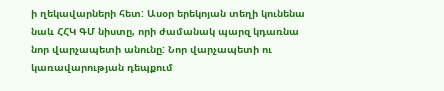ի ղեկավարների հետ: Ասօր երեկոյան տեղի կունենա նաև ՀՀԿ ԳՄ նիստը, որի ժամանակ պարզ կդառնա նոր վարչապետի անունը: Նոր վարչապետի ու կառավարության դեպքում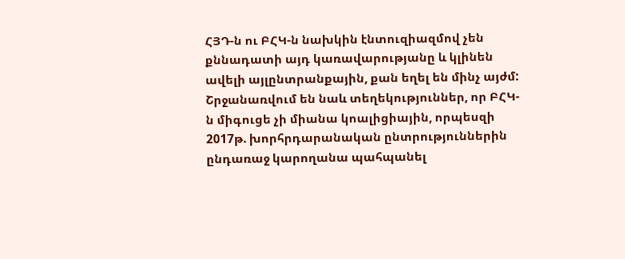ՀՅԴ-ն ու ԲՀԿ-ն նախկին էնտուզիազմով չեն քննադատի այդ կառավարությանը և կլինեն ավելի այլընտրանքային, քան եղել են մինչ այժմ: Շրջանառվում են նաև տեղեկություններ, որ ԲՀԿ-ն միգուցե չի միանա կոալիցիային, որպեսզի 2017թ. խորհրդարանական ընտրություններին ընդառաջ կարողանա պահպանել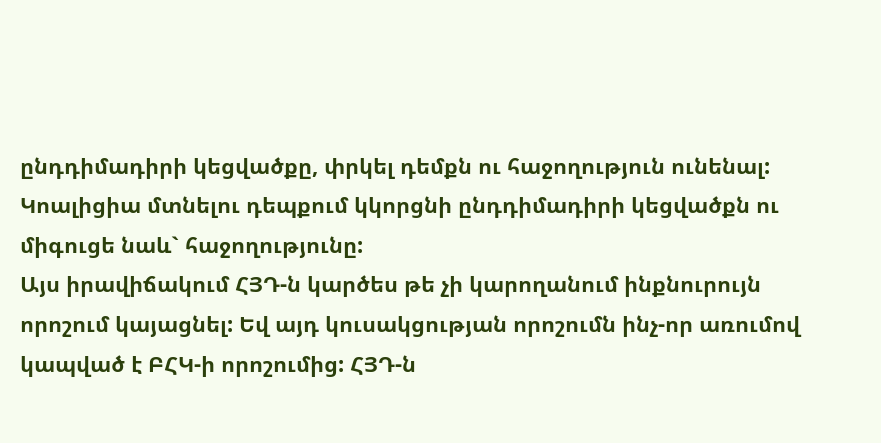ընդդիմադիրի կեցվածքը, փրկել դեմքն ու հաջողություն ունենալ: Կոալիցիա մտնելու դեպքում կկորցնի ընդդիմադիրի կեցվածքն ու միգուցե նաև` հաջողությունը:
Այս իրավիճակում ՀՅԴ-ն կարծես թե չի կարողանում ինքնուրույն որոշում կայացնել: Եվ այդ կուսակցության որոշումն ինչ-որ առումով կապված է ԲՀԿ-ի որոշումից: ՀՅԴ-ն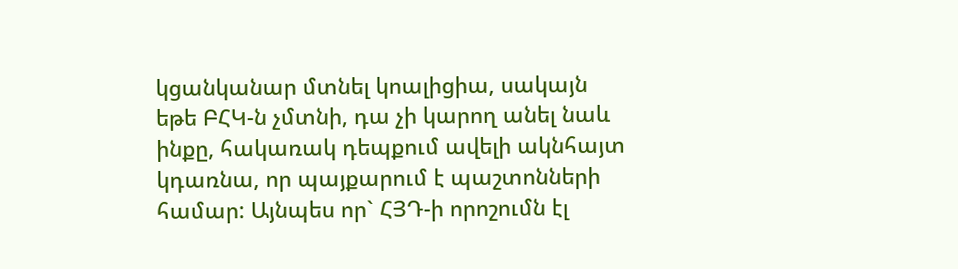կցանկանար մտնել կոալիցիա, սակայն եթե ԲՀԿ-ն չմտնի, դա չի կարող անել նաև ինքը, հակառակ դեպքում ավելի ակնհայտ կդառնա, որ պայքարում է պաշտոնների համար: Այնպես որ` ՀՅԴ-ի որոշումն էլ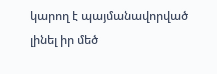կարող է պայմանավորված լինել իր մեծ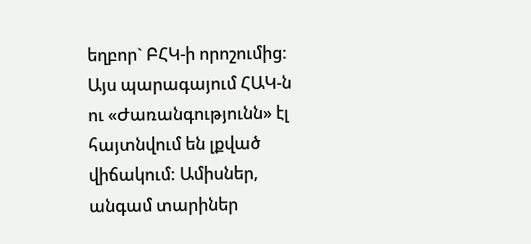եղբոր` ԲՀԿ-ի որոշումից: Այս պարագայում ՀԱԿ-ն ու «Ժառանգությունն» էլ հայտնվում են լքված վիճակում: Ամիսներ, անգամ տարիներ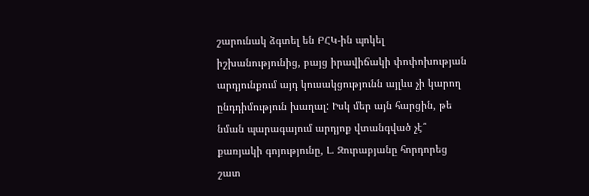շարունակ ձգտել են ԲՀԿ-ին պոկել իշխանությունից, բայց իրավիճակի փոփոխության արդյունքում այդ կուսակցությունն այլևս չի կարող ընդդիմություն խաղալ: Իսկ մեր այն հարցին, թե նման պարագայում արդյոք վտանգված չէ՞ քառյակի գոյությունը, Լ. Զուրաբյանը հորդորեց շատ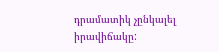դրամատիկ չընկալել իրավիճակը: